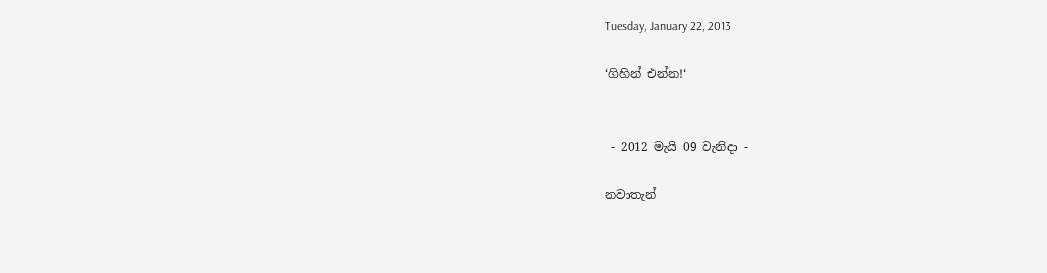Tuesday, January 22, 2013

‘ගිහින් එන්න!‘


 - 2012 මැයි 09 වැනිදා -

නවාතැන්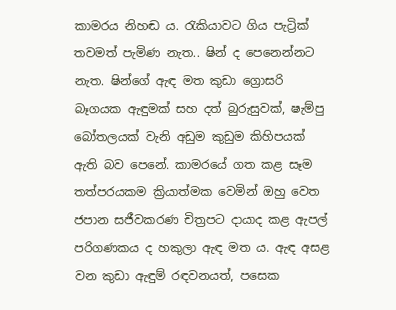කාමරය නිහඬ ය. රැකියාවට ගිය පැට්‍රික් තවමත් පැමිණ නැත‍.. ෂින් ද පෙනෙන්නට නැත. ෂින්ගේ ඇඳ මත කුඩා ග්‍රොසරි බෑගයක ඇඳුමක් සහ දත් බුරුසුවක්, ෂැම්පු බෝතලයක් වැනි අඩුම කුඩුම කිහිපයක් ඇති බව පෙනේ. කාමරයේ ගත කළ සෑම තත්පරයකම ක්‍රියාත්මක වෙමින් ඔහු වෙත ජපාන සජීවකරණ චිත්‍රපට දායාද කළ ඇපල් පරිගණකය ද හකුලා ඇඳ මත ය. ඇඳ අසළ වන කුඩා ඇඳුම් රඳවනයත්, පසෙක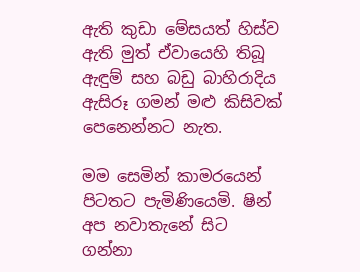ඇති කුඩා මේසයත් හිස්ව ඇති මුත් ඒවායෙහි තිබූ ඇඳුම් සහ බඩු බාහිරාදිය ඇසිරූ ගමන් මළු කිසිවක් පෙනෙන්නට නැත.

මම සෙමින් කාමරයෙන් පිටතට පැමිණියෙමි. ෂින් අප නවාතැනේ සිට ගන්නා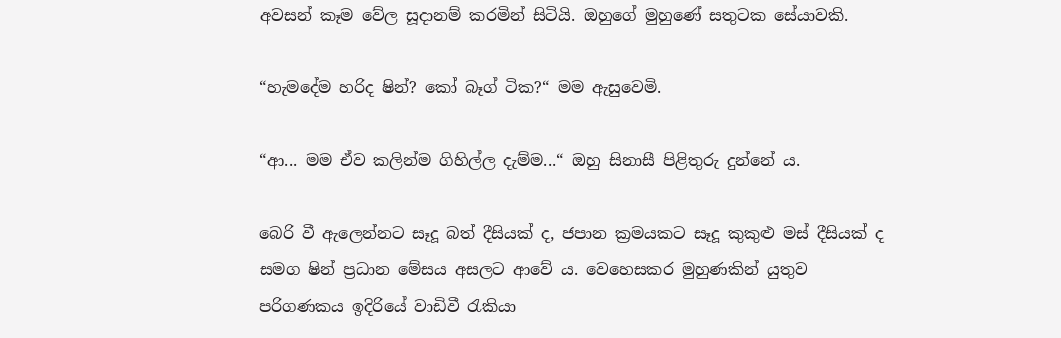අවසන් කෑම වේල සූදානම් කරමින් සිටියි. ඔහුගේ මුහුණේ සතුටක සේයාවකි.

“හැමදේම හරිද ෂින්? කෝ බෑග් ටික?“ මම ඇසුවෙමි.

“ආ... මම ඒව කලින්ම ගිහිල්ල දැම්ම...“ ඔහු සිනාසී පිළිතුරු දුන්නේ ය.

බෙරි වී ඇලෙන්නට සෑදූ බත් දීසියක් ද, ජපාන ක්‍රමයකට සෑදූ කුකුළු මස් දීසියක් ද සමග ෂින් ප්‍රධාන මේසය අසලට ආවේ ය. වෙහෙසකර මුහුණකින් යුතුව පරිගණකය ඉදිරියේ වාඩිවී රැකියා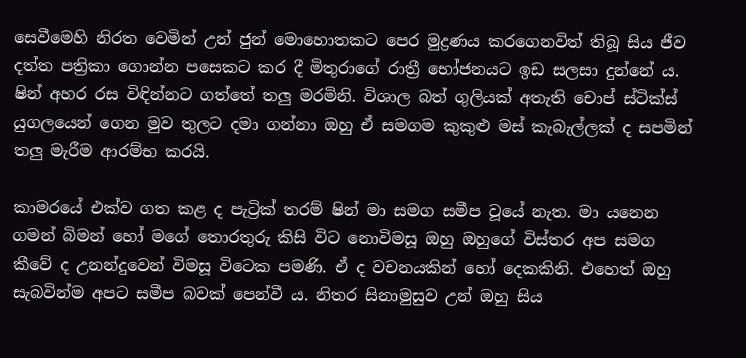සෙවීමෙහි නිරත වෙමින් උන් ජුන් මොහොතකට පෙර මුද්‍රණය කරගෙනවිත් තිබූ සිය ජීව දත්ත පත්‍රිකා ගොන්න පසෙකට කර දී මිතුරාගේ රාත්‍රී භෝජනයට ඉඩ සලසා දුන්නේ ය. ෂින් අහර රස විඳින්නට ගත්තේ තලු මරමිනි. විශාල බත් ගුලියක් අතැති චොප් ස්ටික්ස් යුගලයෙන් ගෙන මුව තුලට දමා ගන්නා ඔහු ඒ සමගම කුකුළු මස් කැබැල්ලක් ද සපමින් තලු මැරීම ආරම්භ කරයි.

කාමරයේ එක්ව ගත කළ ද පැට්‍රික් තරම් ෂින් මා සමග සමීප වූයේ නැත. මා යනෙන ගමන් බිමන් හෝ මගේ තොරතුරු කිසි විට නොවිමසූ ඔහු ඔහුගේ විස්තර අප සමග කීවේ ද උනන්දුවෙන් විමසූ විටෙක පමණි. ඒ ද වචනයකින් හෝ දෙකකිනි. එහෙත් ඔහු සැබවින්ම අපට සමීප බවක් පෙන්වී ය. නිතර සිනාමුසුව උන් ඔහු සිය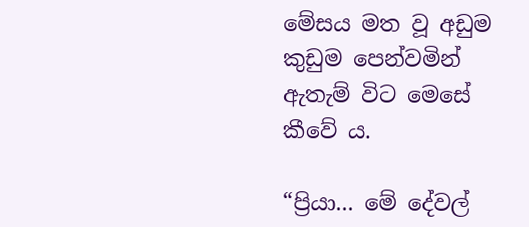මේසය මත වූ අඩුම කුඩුම පෙන්වමින් ඇතැම් විට මෙසේ කීවේ ය.

“ප්‍රියා... මේ දේවල්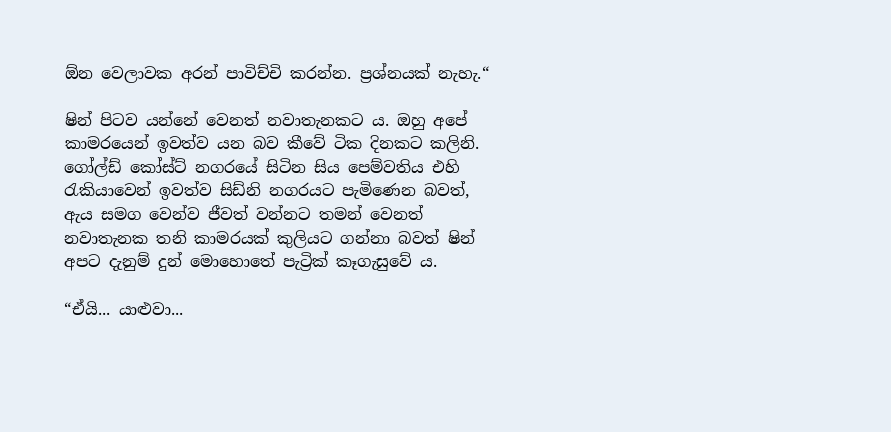ඕන වෙලාවක අරන් පාවිච්චි කරන්න. ප්‍රශ්නයක් නැහැ.“

ෂින් පිටව යන්නේ වෙනත් නවාතැනකට ය. ඔහු අපේ කාමරයෙන් ඉවත්ව යන බව කීවේ ටික දිනකට කලිනි. ගෝල්ඩ් කෝස්ට් නගරයේ සිටින සිය පෙම්වතිය එහි රැකියාවෙන් ඉවත්ව සිඩ්නි නගරයට පැමිණෙන බවත්, ඇය සමග වෙන්ව ජීවත් වන්නට තමන් වෙනත් නවාතැනක තනි කාමරයක් කුලියට ගන්නා බවත් ෂින් අපට දැනුම් දුන් මොහොතේ පැට්‍රික් කෑගැසුවේ ය.

“ඒයි... යාළුවා...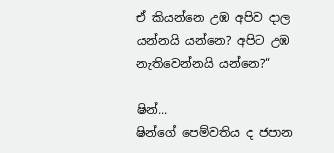ඒ කියන්නෙ උඹ අපිව දාල යන්නයි යන්නෙ? අපිට උඹ නැතිවෙන්නයි යන්නෙ?“

ෂින්...
ෂින්ගේ පෙම්වතිය ද ජපාන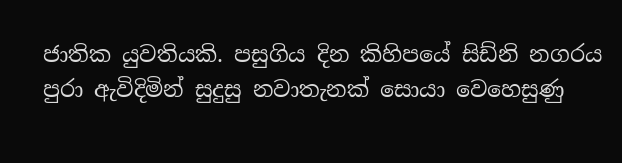ජාතික යුවතියකි. පසුගිය දින කිහිපයේ සිඩ්නි නගරය පුරා ඇවිදිමින් සුදුසු නවාතැනක් සොයා වෙහෙසුණු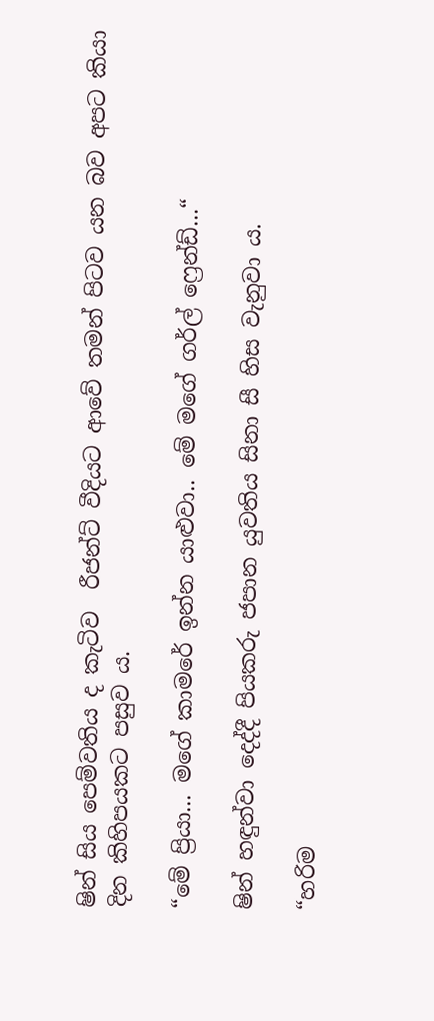ෂින් සිය පෙම්වතිය ද කැටිව  රීජන්ට් වීදියට ආවේ තමන් පිටව යන බව අපට කියා දින කිහිපයකට පසුව ය.

“මේ ප්‍රියා... මගේ කාමරේ ඉන්න යාළුවා.. මේ මගේ ගර්ල් ෆ්‍රෙන්ඩ්...“

ෂින් හඳුන්වා දෙද්දී පියකරු ජපාන යුවතිය සිනා සී හිස වැනුවා ය.

“හරිම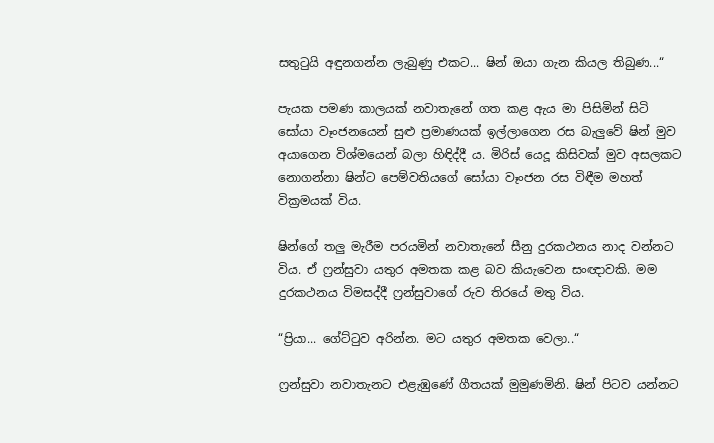සතුටුයි අඳුනගන්න ලැබුණු එකට... ෂින් ඔයා ගැන කියල තිබුණ...“

පැයක පමණ කාලයක් නවාතැනේ ගත කළ ඇය මා පිසිමින් සිටි සෝයා වෑංජනයෙන් සුළු ප්‍රමාණයක් ඉල්ලාගෙන රස බැලුවේ ෂින් මුව අයාගෙන විශ්මයෙන් බලා හිඳිද්දී ය. මිරිස් යෙදූ කිසිවක් මුව අසලකට නොගන්නා ෂින්ට පෙම්වතියගේ සෝයා වෑංජන රස විඳීම මහත් වික්‍රමයක් විය.

ෂින්ගේ තලු මැරීම පරයමින් නවාතැනේ සීනු දුරකථනය නාද වන්නට විය. ඒ ෆ්‍රන්සුවා යතුර අමතක කළ බව කියැවෙන සංඥාවකි. මම දුරකථනය විමසද්දී ෆ්‍රන්සුවාගේ රුව තිරයේ මතු විය.

“ප්‍රියා... ගේට්ටුව අරින්න. මට යතුර අමතක වෙලා..“

ෆ්‍රන්සුවා නවාතැනට එළැඹුණේ ගීතයක් මුමුණමිනි. ෂින් පිටව යන්නට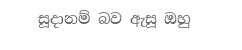සූදානම් බව ඇසූ ඔහු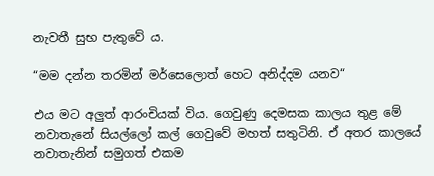නැවතී සුභ පැතුවේ ය.

“මම දන්න තරමින් මර්සෙලොත් හෙට අනිද්දම යනව“

එය මට අලුත් ආරංචියක් විය. ගෙවුණු දෙමසක කාලය තුළ මේ නවාතැනේ සියල්ලෝ කල් ගෙවුවේ මහත් සතුටිනි. ඒ අතර කාලයේ නවාතැනින් සමුගත් එකම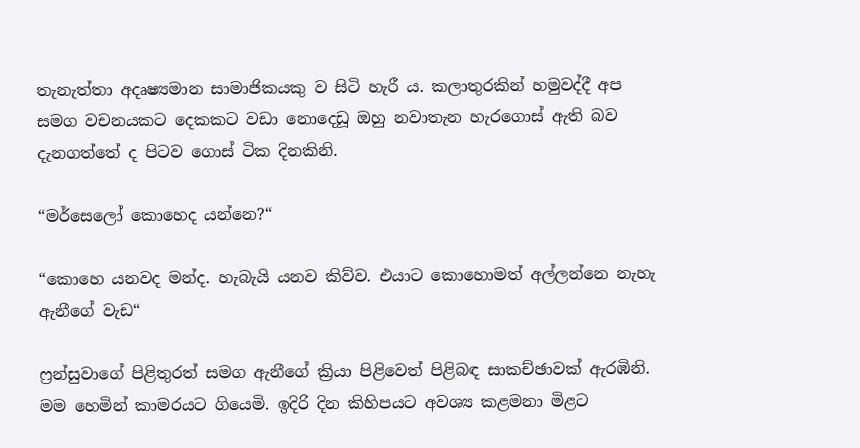තැනැත්තා අදෘෂ්‍යමාන සාමාජිකයකු ව සිටි හැරී ය. කලාතුරකින් හමුවද්දී අප සමග වචනයකට දෙකකට වඩා නොදෙඩූ ඔහු නවාතැන හැරගොස් ඇති බව දැනගත්තේ ද පිටව ගොස් ටික දිනකිනි.

“මර්සෙලෝ කොහෙද යන්නෙ?“

“කොහෙ යනවද මන්ද. හැබැයි යනව කිව්ව. එයාට කොහොමත් අල්ලන්නෙ නැහැ ඇනීගේ වැඩ“

ෆ්‍රන්සුවාගේ පිළිතුරත් සමග ඇනීගේ ක්‍රියා පිළිවෙත් පිළිබඳ සාකච්ඡාවක් ඇරඹිනි. මම හෙමින් කාමරයට ගියෙමි. ඉදිරි දින කිහිපයට අවශ්‍ය කළමනා මිළට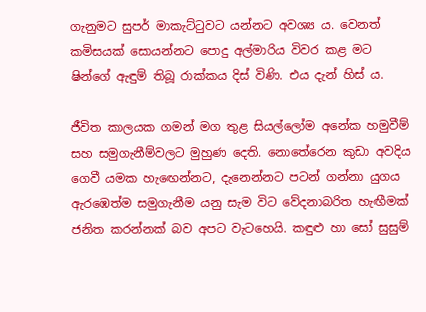ගැනුමට සුපර් මාකැට්ටුවට යන්නට අවශ්‍ය ය. වෙනත් කමිසයක් සොයන්නට පොදු අල්මාරිය විවර කළ මට ෂින්ගේ ඇඳුම් තිබූ රාක්කය දිස් විණි. එය දැන් හිස් ය.

ජීවිත කාලයක ගමන් මග තුළ සියල්ලෝම අනේක හමුවීම් සහ සමුගැනීම්වලට මුහුණ දෙති. නොතේරෙන කුඩා අවදිය ගෙවී යමක හැඟෙන්නට, දැනෙන්නට පටන් ගන්නා යුගය ඇරඹෙත්ම සමුගැනීම යනු සැම විට වේදනාබරිත හැඟීමක් ජනිත කරන්නක් බව අපට වැටහෙයි. කඳුළු හා සෝ සුසුම්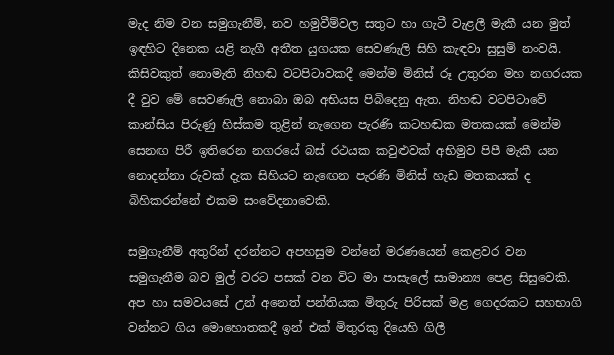මැද නිම වන සමුගැනීම්, නව හමුවීම්වල සතුට හා ගැටී වැළලී මැකී යන මුත් ඉඳහිට දිනෙක යළි නැගී අතීත යුගයක සෙවණැලි සිහි කැඳවා සුසුම් නංවයි. කිසිවකුත් නොමැති නිහඬ වටපිටාවකදී මෙන්ම මිනිස් රූ උතුරන මහ නගරයක දී වුව මේ සෙවණැලි නොබා ඔබ අභියස පිබිදෙනු ඇත. නිහඬ වටපිටාවේ කාන්සිය පිරුණු හිස්කම තුළින් නැගෙන පැරණි කටහඬක මතකයක් මෙන්ම සෙනඟ පිරී ඉතිරෙන නගරයේ බස් රථයක කවුළුවක් අභිමුව පිපී මැකී යන නොදන්නා රුවක් දැක සිහියට නැඟෙන පැරණි මිනිස් හැඩ මතකයක් ද බිහිකරන්නේ එකම සංවේදනාවෙකි.

සමුගැනීම් අතුරින් දරන්නට අපහසුම වන්නේ මරණයෙන් කෙළවර වන සමුගැනීම බව මුල් වරට පසක් වන විට මා පාසැලේ සාමාන්‍ය පෙළ සිසුවෙකි. අප හා සමවයසේ උන් අනෙත් පන්තියක මිතුරු පිරිසක් මළ ගෙදරකට සහභාගි වන්නට ගිය මොහොතකදී ඉන් එක් මිතුරකු දියෙහි ගිලී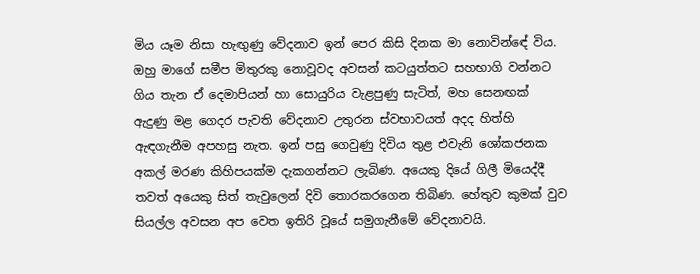මිය යෑම නිසා හැඟුණු වේදනාව ඉන් පෙර කිසි දිනක මා නොවින්ඳේ විය. ඔහු මාගේ සමීප මිතුරකු නොවූවද අවසන් කටයුත්තට සහභාගි වන්නට ගිය තැන ඒ දෙමාපියන් හා සොයුරිය වැළපුණු සැටිත්, මහ සෙනඟක් ඇදුණු මළ ගෙදර පැවති වේදනාව උතුරන ස්වභාවයත් අදද හිත්හි ඇඳගැනීම අපහසු නැත. ඉන් පසු ගෙවුණු දිවිය තුළ එවැනි ශෝකජනක අකල් මරණ කිහිපයක්ම දැකගන්නට ලැබිණ. අයෙකු දියේ ගිලී මියෙද්දී තවත් අයෙකු සිත් තැවුලෙන් දිවි තොරකරගෙන තිබිණ. හේතුව කුමක් වුව සියල්ල අවසන අප වෙත ඉතිරි වූයේ සමුගැනීමේ වේදනාවයි.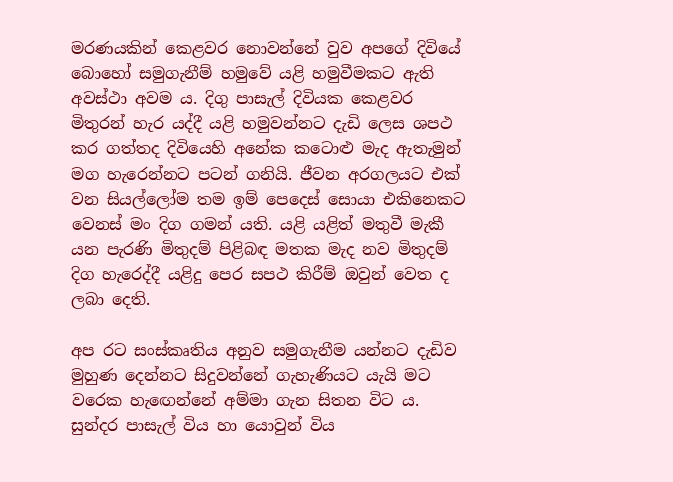මරණයකින් කෙළවර නොවන්නේ වුව අපගේ දිවියේ බොහෝ සමුගැනීම් හමුවේ යළි හමුවීමකට ඇති අවස්ථා අවම ය. දිගු පාසැල් දිවියක කෙළවර මිතුරන් හැර යද්දී යළි හමුවන්නට දැඩි ලෙස ශපථ කර ගත්තද දිවියෙහි අනේක කටොළු මැද ඇතැමුන් මග හැරෙන්නට පටන් ගනියි. ජීවන අරගලයට එක් වන සියල්ලෝම තම ඉම් පෙදෙස් සොයා එකිනෙකට වෙනස් මං දිග ගමන් යති. යළි යළිත් මතුවී මැකී යන පැරණි මිතුදම් පිළිබඳ මතක මැද නව මිතුදම් දිග හැරෙද්දී යළිදු පෙර සපථ කිරීම් ඔවුන් වෙත ද ලබා දෙති.

අප රට සංස්කෘතිය අනුව සමුගැනීම යන්නට දැඩිව මුහුණ දෙන්නට සිදුවන්නේ ගැහැණියට යැයි මට වරෙක හැඟෙන්නේ අම්මා ගැන සිතන විට ය. සුන්දර පාසැල් විය හා යොවුන් විය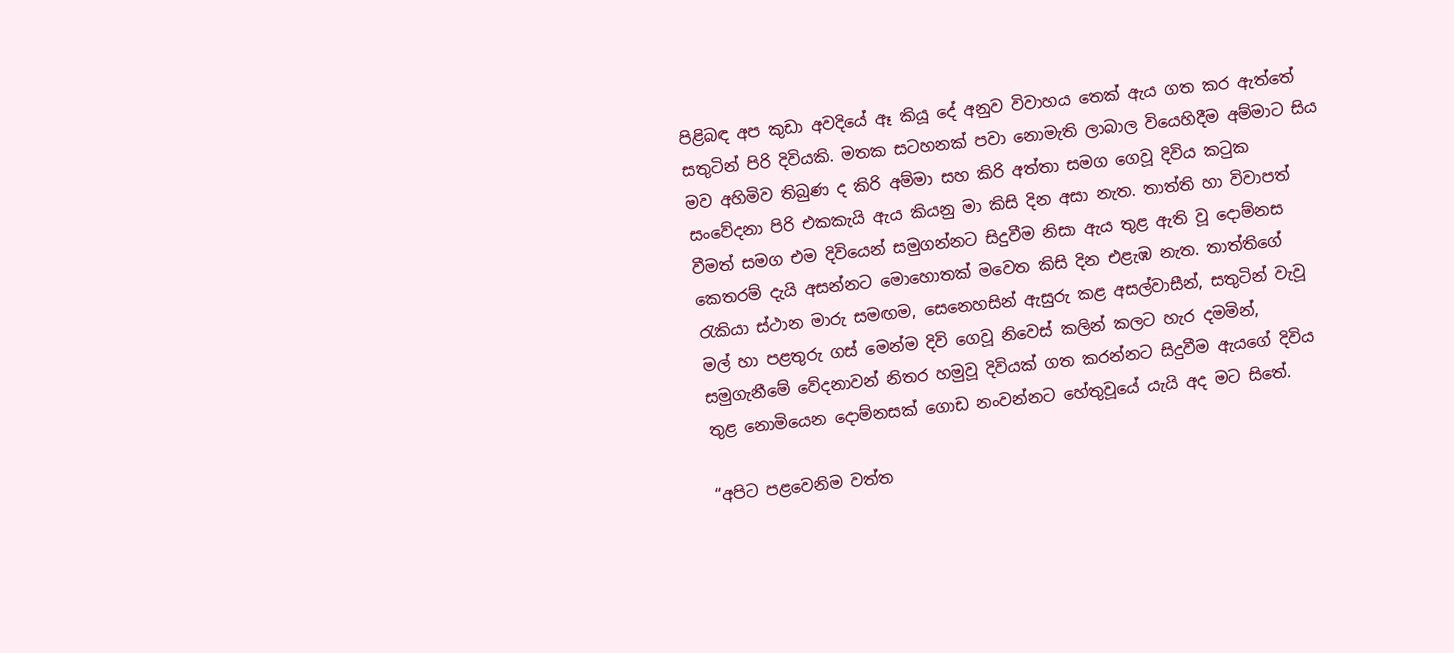පිළිබඳ අප කුඩා අවදියේ ඈ කියූ දේ අනුව විවාහය තෙක් ඇය ගත කර ඇත්තේ සතුටින් පිරි දිවියකි. මතක සටහනක් පවා නොමැති ලාබාල වියෙහිදීම අම්මාට සිය මව අහිමිව තිබුණ ද කිරි අම්මා සහ කිරි අත්තා සමග ගෙවූ දිවිය කටුක සංවේදනා පිරි එකකැයි ඇය කියනු මා කිසි දින අසා නැත. තාත්ති හා විවාපත් වීමත් සමග එම දිවියෙන් සමුගන්නට සිදුවීම නිසා ඇය තුළ ඇති වූ දොම්නස කෙතරම් දැයි අසන්නට මොහොතක් මවෙත කිසි දින එළැඹ නැත. තාත්තිගේ රැකියා ස්ථාන මාරු සමඟම, සෙනෙහසින් ඇසුරු කළ අසල්වාසීන්, සතුටින් වැවූ මල් හා පළතුරු ගස් මෙන්ම දිවි ගෙවූ නිවෙස් කලින් කලට හැර දමමින්, සමුගැනීමේ ‍වේදනාවන් නිතර හමුවූ දිවියක් ගත කරන්නට සිදුවීම ඇයගේ දිවිය තුළ නොමියෙන දොම්නසක් ගොඩ නංවන්නට හේතුවූයේ යැයි අද මට සිතේ.

“අපිට පළවෙනිම වත්ත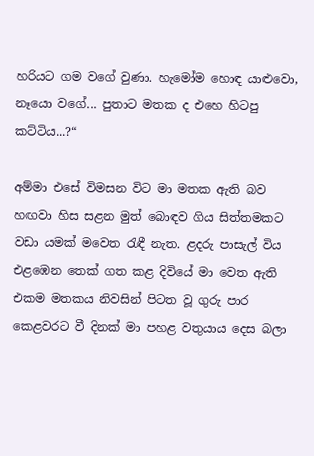හරියට ගම වගේ වුණා. හැමෝම හොඳ යාළුවො, නෑයො වගේ... පුතාට මතක ද එහෙ හිටපු කට්ටිය...?“

අම්මා එසේ විමසන විට මා මතක ඇති බව හඟවා හිස සළන මුත් බොඳව ගිය සිත්තමකට වඩා යමක් මවෙත රැඳී නැත. ළදරු පාසැල් විය එළඹෙන තෙක් ගත කළ දිවියේ මා වෙත ඇති එකම මතකය නිවසින් පිටත වූ ගුරු පාර කෙළවරට වී දිනක් මා පහළ වතුයාය දෙස බලා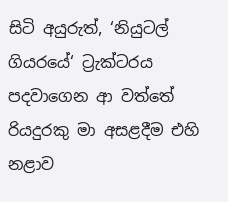සිටි අයුරුත්, ‘නියුටල් ගියරයේ‘ ට්‍රැක්ටරය පදවාගෙන ආ වත්තේ රියදුරකු මා අසළදීම එහි නළාව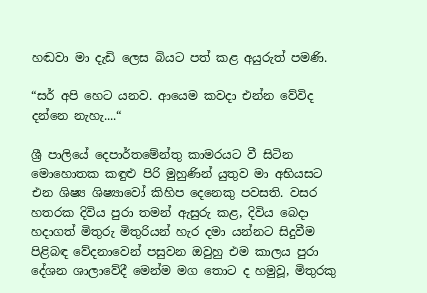හඬවා මා දැඩි ලෙස බියට පත් කළ අයුරුත් පමණි.

“සර් අපි හෙට යනව. ආයෙම කවදා එන්න වේවිද දන්නෙ නැහැ....“

ශ්‍රී පාලියේ දෙපාර්තමේන්තු කාමරයට වී සිටින මොහොතක කඳුළු පිරි මුහුණින් යුතුව මා අභියසට එන ශිෂ්‍ය ශිෂ්‍යාවෝ කිහිප දෙනෙකු පවසති. වසර හතරක දිවිය පුරා තමන් ඇසුරු කළ, දිවිය බෙදා හදාගත් මිතුරු මිතුරියන් හැර දමා යන්නට සිදුවීම පිළිබඳ වේදනාවෙන් පසුවන ඔවුහු එම කාලය පුරා දේශන ශාලාවේදී මෙන්ම මග තොට ද හමුවූ, මිතුරකු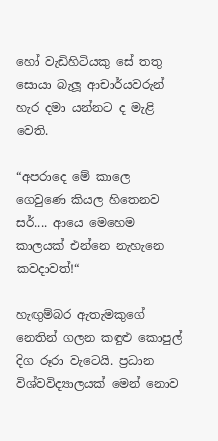හෝ වැඩිහිටියකු සේ තතු සොයා බැලූ ආචාර්යවරුන් හැර දමා යන්නට ද මැළි වෙති.

“අපරාදෙ මේ කාලෙ ගෙවුණෙ කියල හිතෙනව සර්.... ආයෙ මෙහෙම කාලයක් එන්නෙ නැහැනෙ කවදාවත්!“

හැඟුම්බර ඇතැමකුගේ නෙතින් ගලන කඳුළු කොපුල් දිග රූරා වැටෙයි. ප්‍රධාන විශ්වවිද්‍යාලයක් මෙන් නොව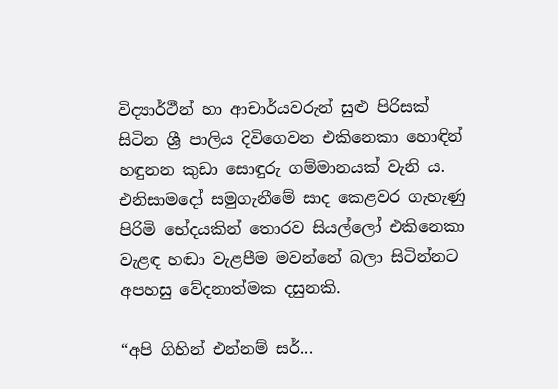විද්‍යාර්ථීන් හා ආචාර්යවරුන් සුළු පිරිසක් සිටින ශ්‍රී පාලිය දිවිගෙවන එකිනෙකා හොඳින් හඳුනන කුඩා සොඳුරු ගම්මානයක් වැනි ය. එනිසාමදෝ සමුගැනීමේ සාද කෙළවර ගැහැණු පිරිමි භේදයකින් තොරව සියල්ලෝ එකිනෙකා වැළඳ හඬා වැළපීම මවන්නේ බලා සිටින්නට අපහසු වේදනාත්මක දසුනකි.

“අපි ගිහින් එන්නම් සර්...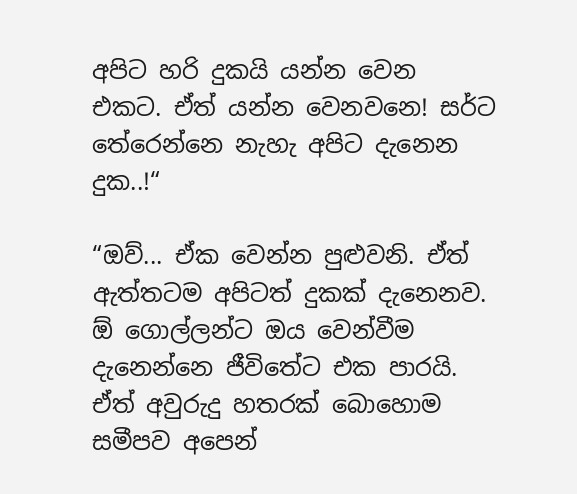අපිට හරි දුකයි යන්න වෙන එකට. ඒත් යන්න වෙනවනෙ! සර්ට තේරෙන්නෙ නැහැ අපිට දැනෙන දුක..!“

“ඔව්... ඒක වෙන්න පුළුවනි. ඒත් ඇත්තටම අපිටත් දුකක් දැනෙනව. ඕ ගොල්ලන්ට ඔය වෙන්වීම දැනෙන්නෙ ජීවිතේට එක පාරයි. ඒත් අවුරුදු හතරක් බොහොම සමීපව අපෙන්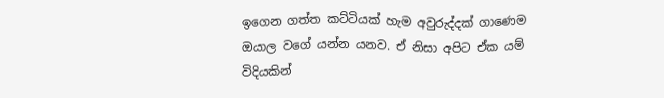ඉගෙන ගත්ත කට්ටියක් හැම අවුරුද්දක් ගාණෙම ඔයාල වගේ යන්න යනව. ඒ නිසා අපිට ඒක යම් විදියකින්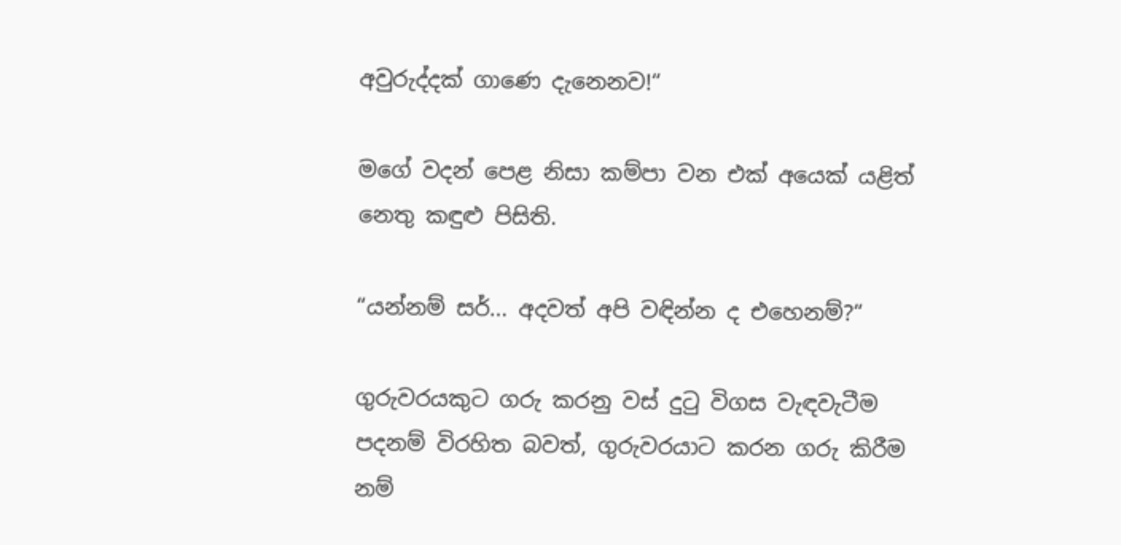අවුරුද්දක් ගාණෙ දැනෙනව!“

මගේ වදන් පෙළ නිසා කම්පා වන එක් අයෙක් යළිත් නෙතු කඳුළු පිසිති.

“යන්නම් සර්... අදවත් අපි වඳින්න ද එහෙනම්?“

ගුරුවරයකුට ගරු කරනු වස් දුටු විගස වැඳවැටීම පදනම් විරහිත බවත්, ගුරුවරයාට කරන ගරු කිරීම නම්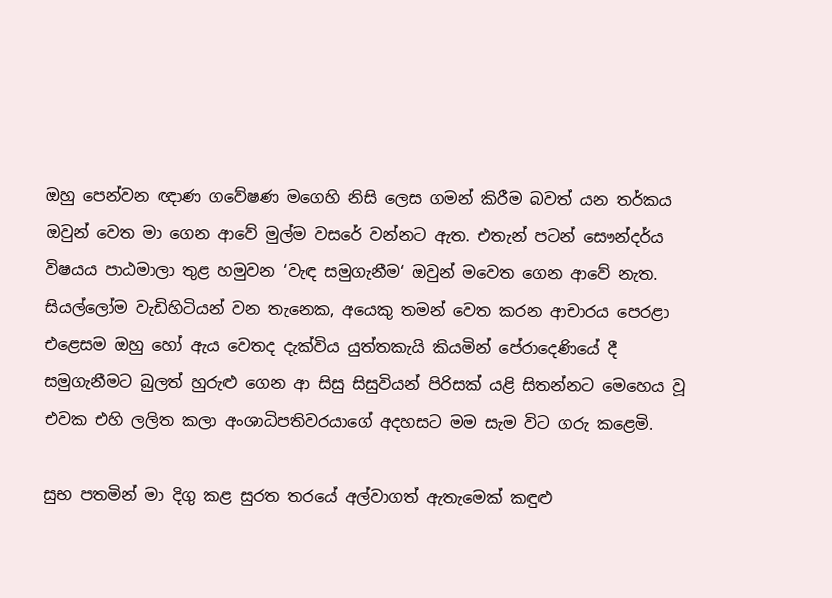ඔහු පෙන්වන ඥාණ ගවේෂණ මගෙහි නිසි ලෙස ගමන් කිරීම බවත් යන තර්කය ඔවුන් වෙත මා ගෙන ආවේ මුල්ම වසරේ වන්නට ඇත. එතැන් පටන් සෞන්දර්ය විෂයය පාඨමාලා තුළ හමුවන ‘වැඳ සමුගැනීම‘ ඔවුන් මවෙත ගෙන ආවේ නැත. සියල්ලෝම වැඩිහිටියන් වන තැනෙක, අයෙකු තමන් වෙත කරන ආචාරය පෙරළා එළෙසම ඔහු හෝ ඇය වෙතද දැක්විය යුත්තකැයි කියමින් පේරාදෙණියේ දී සමුගැනීමට බුලත් හුරුළු ගෙන ආ සිසු සිසුවියන් පිරිසක් යළි සිතන්නට මෙහෙය වූ එවක එහි ලලිත කලා අංශාධිපතිවරයාගේ අදහසට මම සැම විට ගරු කළෙමි.

සුභ පතමින් මා දිගු කළ සුරත තරයේ අල්වාගත් ඇතැමෙක් කඳුළු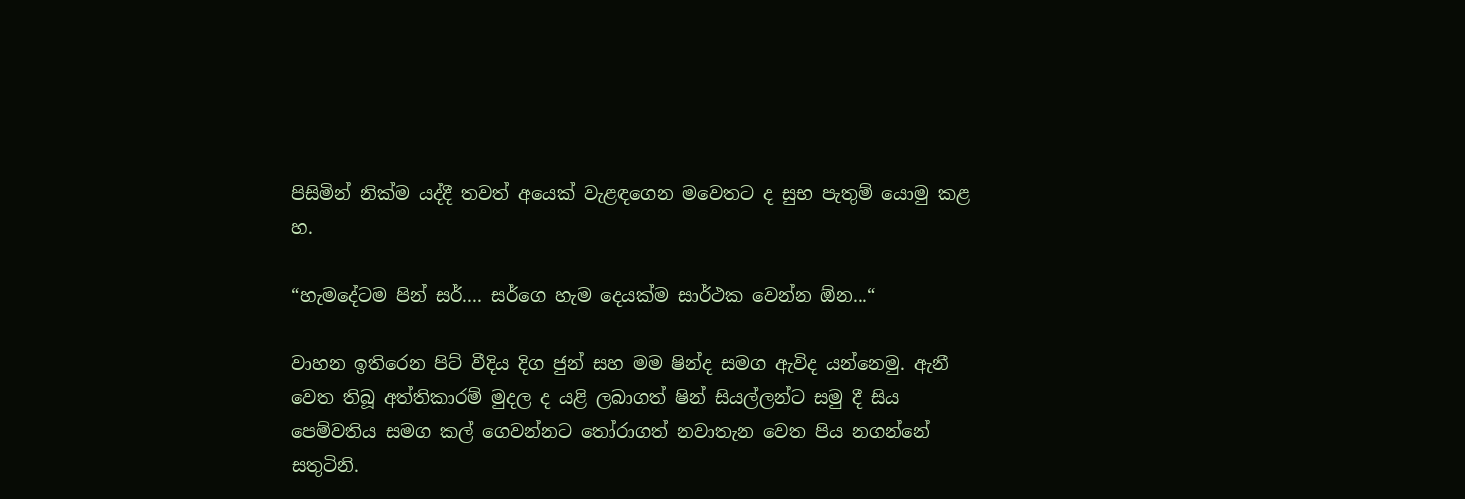පිසිමින් නික්ම යද්දී තවත් අයෙක් වැළඳගෙන මවෙතට ද සුභ පැතුම් යොමු කළ හ.

“හැමදේටම පින් සර්.... සර්ගෙ හැම දෙයක්ම සාර්ථක වෙන්න ඕන...“

වාහන ඉතිරෙන පිට් වීදිය දිග ජුන් සහ මම ෂින්ද සමග ඇවිද යන්නෙමු. ඇනී වෙත තිබූ අත්තිකාරම් මුදල ද යළි ලබාගත් ෂින් සියල්ලන්ට සමු දී සිය පෙම්වතිය සමග කල් ගෙවන්නට තෝරාගත් නවාතැන වෙත පිය නගන්නේ සතුටිනි.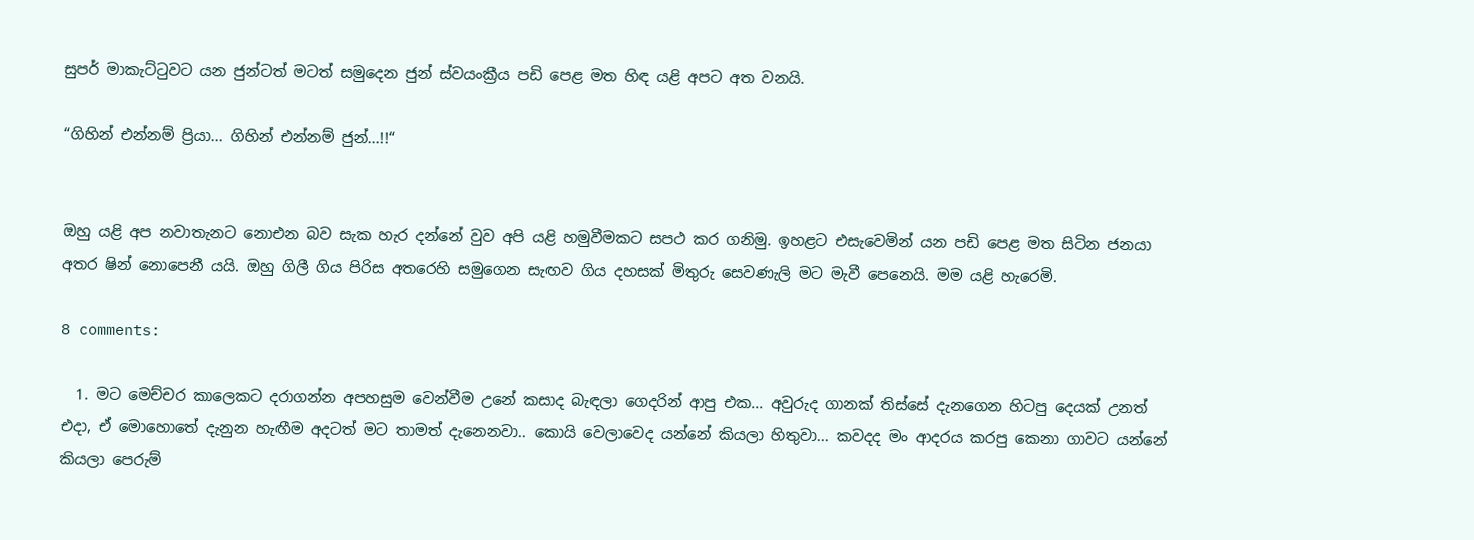සුපර් මාකැට්ටුවට යන ජුන්ටත් මටත් සමුදෙන ජුන් ස්වයංක්‍රීය පඩි පෙළ මත හිඳ යළි අපට අත වනයි.

“ගිහින් එන්නම් ප්‍රියා... ගිහින් එන්නම් ජුන්...!!“


ඔහු යළි අප නවාතැනට නොඑන බව සැක හැර දන්නේ වුව අපි යළි හමුවීමකට සපථ කර ගනිමු. ඉහළට එසැවෙමින් යන පඩි පෙළ මත සිටින ජනයා අතර ෂින් නොපෙනී යයි. ඔහු ගිලී ගිය පිරිස අතරෙහි සමුගෙන සැඟව ගිය දහසක් මිතුරු සෙවණැලි මට මැවී පෙනෙයි. මම යළි හැරෙමි.

8 comments:

  1. මට මෙච්චර කාලෙකට දරාගන්න අපහසුම වෙන්වීම උනේ කසාද බැඳලා ගෙදරින් ආපු එක... අවුරුද ගානක් තිස්සේ දැනගෙන හිටපු දෙයක් උනත් එදා, ඒ මොහොතේ දැනුන හැඟීම අදටත් මට තාමත් දැනෙනවා.. කොයි වෙලාවෙද යන්නේ කියලා හිතුවා... කවදද මං ආදරය කරපු කෙනා ගාවට යන්නේ කියලා පෙරුම්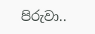පිරුවා..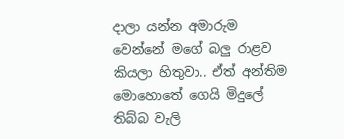දාලා යන්න අමාරුම වෙන්නේ මගේ බලු රාළව කියලා හිතුවා.. ඒත් අන්තිම මොහොතේ ගෙයි මිදුලේ තිබ්බ වැලි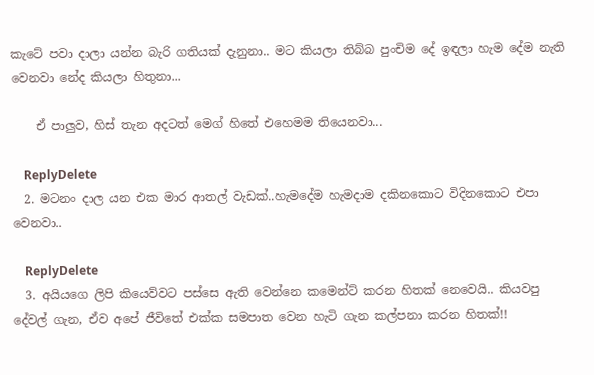කැටේ පවා දාලා යන්න බැරි ගතියක් දැනුනා.. මට කියලා තිබ්බ පුංචිම දේ ඉඳලා හැම දේම නැති වෙනවා නේද කියලා හිතුනා...

    ඒ පාලුව, හිස් තැන අදටත් ම‌ෙග් හිතේ එහෙමම තියෙනවා...

    ReplyDelete
  2. මටනං දාල යන එක මාර ආතල් වැඩක්..හැමදේම හැමදාම දකිනකොට විදිනකොට එපා වෙනවා..

    ReplyDelete
  3. අයියගෙ ලිපි කියෙව්වට පස්සෙ ඇති වෙන්නෙ කමෙන්ට් කරන හිතක් නෙවෙයි.. කියවපු දේවල් ගැන, ඒව අපේ ජීවිතේ එක්ක සමපාත වෙන හැටි ගැන කල්පනා කරන හිතක්!!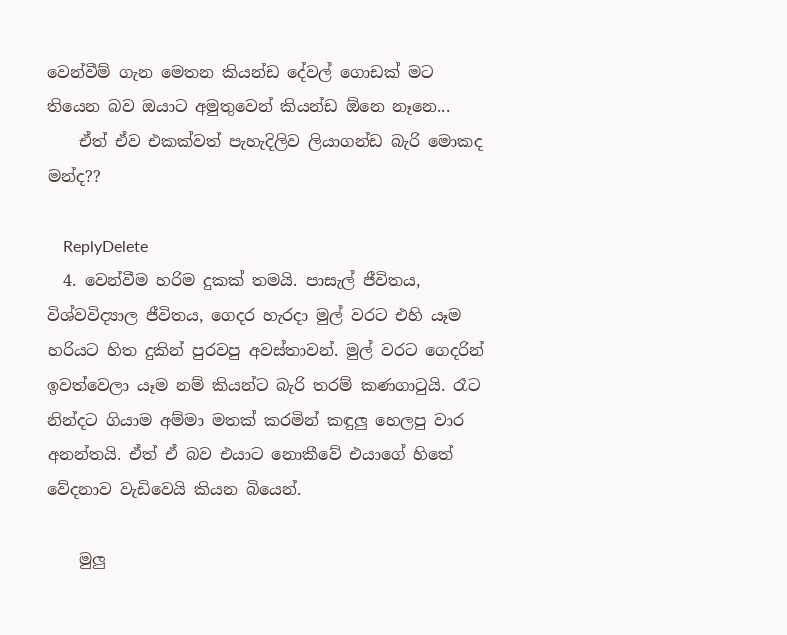වෙන්වීම් ගැන මෙතන කියන්ඩ දේවල් ගොඩක් මට තියෙන බව ඔයාට අමුතුවෙන් කියන්ඩ ඕනෙ නෑනෙ...
    ඒත් ඒව එකක්වත් පැහැදිලිව ලියාගන්ඩ බැරි මොකද මන්ද??

    ReplyDelete
  4. වෙන්වීම හරිම දුකක් තමයි. පාසැල් ජීවිතය, විශ්වවිද්‍යාල ජීවිතය, ගෙදර හැරදා මුල් වරට එහි යෑම හරියට හිත දුකින් පුරවපු අවස්තාවන්. මුල් වරට ගෙදරින් ඉවත්වෙලා යෑම නම් කියන්ට බැරි තරම් කණගාටුයි. රෑට නින්දට ගියාම අම්මා මතක් කරමින් කඳුලු හෙලපු වාර අනන්තයි. ඒත් ඒ බව එයාට නොකීවේ එයාගේ හිතේ වේදනාව වැඩිවෙයි කියන බියෙන්.

    මුලු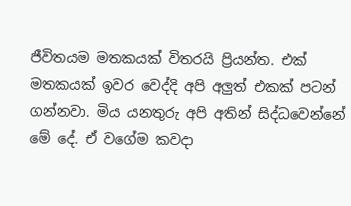ජීවිතයම මතකයක් විතරයි ප්‍රියන්ත. එක් මතකයක් ඉවර වෙද්දි අපි අලුත් එකක් පටන් ගන්නවා. මිය යනතුරු අපි අතින් සිද්ධවෙන්නේ මේ දේ. ඒ වගේම කවදා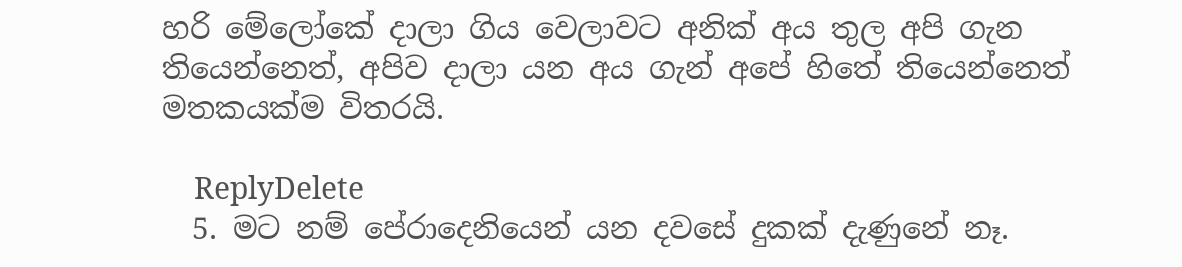හරි මේලෝකේ දාලා ගිය වෙලාවට අනික් අය තුල අපි ගැන තියෙන්නෙත්, අපිව දාලා යන අය ගැන් අපේ හිතේ තියෙන්නෙත් මතකයක්ම විතරයි.

    ReplyDelete
  5. මට නම් පේරාදෙනියෙන් යන දවසේ දුකක් දැණුනේ නෑ.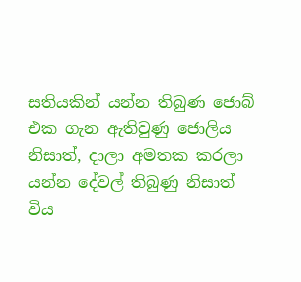සතියකින් යන්න තිබුණ ජොබ් එක ගැන ඇතිවුණු ජොලිය නිසාත්, දාලා අමතක කරලා යන්න දේවල් තිබුණු නිසාත් විය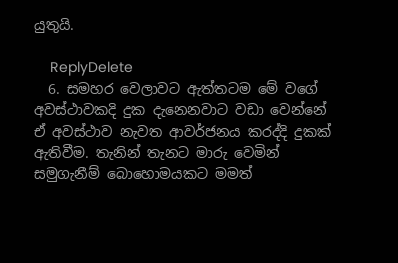යුතුයි.

    ReplyDelete
  6. සමහර වෙලාවට ඇත්තටම මේ වගේ අවස්ථාවකදි දුක දැනෙනවාට වඩා වෙන්නේ ඒ අවස්ථාව නැවත ආවර්ජනය කරද්දි දුකක් ඇතිවීම. තැනින් තැනට මාරු වෙමින් සමුගැනීම් බොහොමයකට මමත්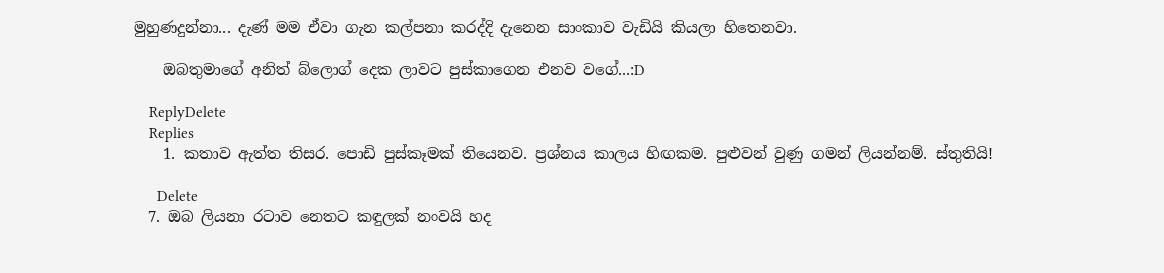මුහුණදුන්නා... දැණ් මම ඒවා ගැන කල්පනා කරද්දි දැනෙන සාංකාව වැඩියි කියලා හිතෙනවා.

    ඔබතුමාගේ අනිත් බ්ලොග් දෙක ලාවට පුස්කාගෙන එනව වගේ...:D

    ReplyDelete
    Replies
    1. කතාව ඇත්ත තිසර. පොඩි පුස්කෑමක් තියෙනව. ප්‍රශ්නය කාලය හිඟකම. පුළුවන් වුණු ගමන් ලියන්නම්. ස්තුතියි!

      Delete
  7. ඔබ ලියනා රටාව නෙතට කඳුලක් නංවයි හද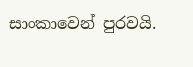සාංකාවෙන් පුරවයි.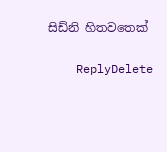සිඩ්නි හිතවතෙක්

    ReplyDelete